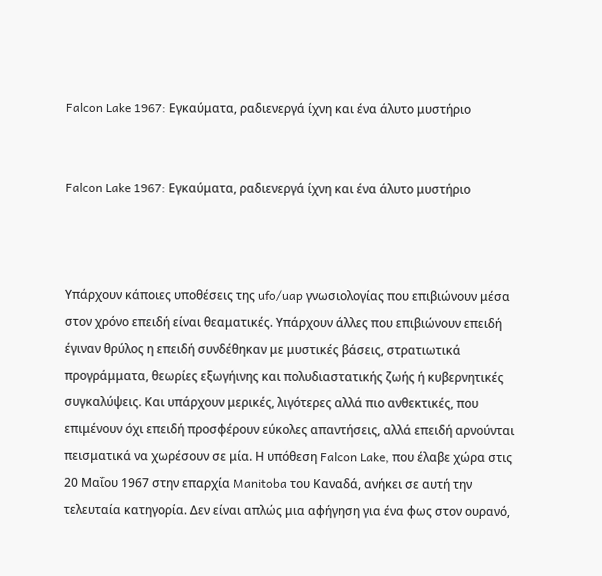Falcon Lake 1967: Εγκαύματα, ραδιενεργά ίχνη και ένα άλυτο μυστήριο


Falcon Lake 1967: Εγκαύματα, ραδιενεργά ίχνη και ένα άλυτο μυστήριο



Υπάρχουν κάποιες υποθέσεις της ufo/uap γνωσιολογίας που επιβιώνουν μέσα στον χρόνο επειδή είναι θεαματικές. Υπάρχουν άλλες που επιβιώνουν επειδή έγιναν θρύλος η επειδή συνδέθηκαν με μυστικές βάσεις, στρατιωτικά προγράμματα, θεωρίες εξωγήινης και πολυδιαστατικής ζωής ή κυβερνητικές συγκαλύψεις. Και υπάρχουν μερικές, λιγότερες αλλά πιο ανθεκτικές, που επιμένουν όχι επειδή προσφέρουν εύκολες απαντήσεις, αλλά επειδή αρνούνται πεισματικά να χωρέσουν σε μία. Η υπόθεση Falcon Lake, που έλαβε χώρα στις 20 Μαΐου 1967 στην επαρχία Manitoba του Καναδά, ανήκει σε αυτή την τελευταία κατηγορία. Δεν είναι απλώς μια αφήγηση για ένα φως στον ουρανό,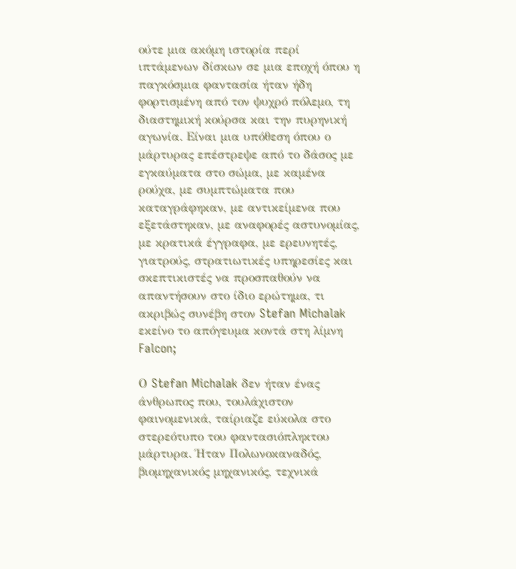ούτε μια ακόμη ιστορία περί ιπτάμενων δίσκων σε μια εποχή όπου η παγκόσμια φαντασία ήταν ήδη φορτισμένη από τον ψυχρό πόλεμο, τη διαστημική κούρσα και την πυρηνική αγωνία. Είναι μια υπόθεση όπου ο μάρτυρας επέστρεψε από το δάσος με εγκαύματα στο σώμα, με καμένα ρούχα, με συμπτώματα που καταγράφηκαν, με αντικείμενα που εξετάστηκαν, με αναφορές αστυνομίας, με κρατικά έγγραφα, με ερευνητές, γιατρούς, στρατιωτικές υπηρεσίες και σκεπτικιστές να προσπαθούν να απαντήσουν στο ίδιο ερώτημα, τι ακριβώς συνέβη στον Stefan Michalak εκείνο το απόγευμα κοντά στη λίμνη Falcon;

Ο Stefan Michalak δεν ήταν ένας άνθρωπος που, τουλάχιστον φαινομενικά, ταίριαζε εύκολα στο στερεότυπο του φαντασιόπληκτου μάρτυρα. Ήταν Πολωνοκαναδός, βιομηχανικός μηχανικός, τεχνικά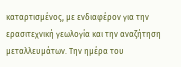καταρτισμένος, με ενδιαφέρον για την ερασιτεχνική γεωλογία και την αναζήτηση μεταλλευμάτων. Την ημέρα του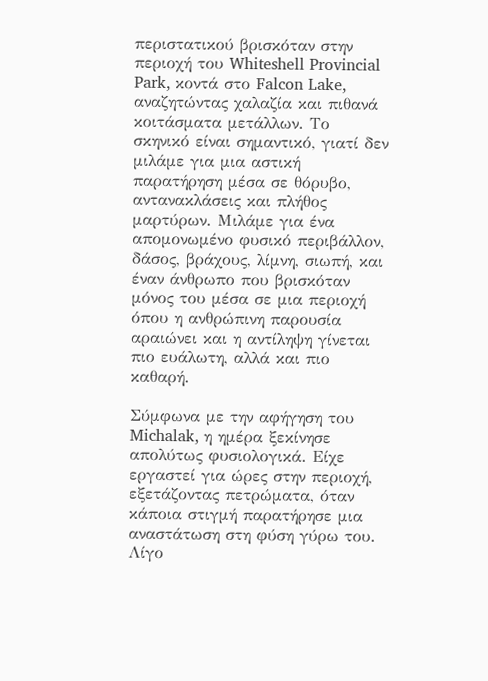περιστατικού βρισκόταν στην περιοχή του Whiteshell Provincial Park, κοντά στο Falcon Lake, αναζητώντας χαλαζία και πιθανά κοιτάσματα μετάλλων. Το σκηνικό είναι σημαντικό, γιατί δεν μιλάμε για μια αστική παρατήρηση μέσα σε θόρυβο, αντανακλάσεις και πλήθος μαρτύρων. Μιλάμε για ένα απομονωμένο φυσικό περιβάλλον, δάσος, βράχους, λίμνη, σιωπή, και έναν άνθρωπο που βρισκόταν μόνος του μέσα σε μια περιοχή όπου η ανθρώπινη παρουσία αραιώνει και η αντίληψη γίνεται πιο ευάλωτη, αλλά και πιο καθαρή.

Σύμφωνα με την αφήγηση του Michalak, η ημέρα ξεκίνησε απολύτως φυσιολογικά. Είχε εργαστεί για ώρες στην περιοχή, εξετάζοντας πετρώματα, όταν κάποια στιγμή παρατήρησε μια αναστάτωση στη φύση γύρω του. Λίγο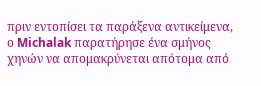πριν εντοπίσει τα παράξενα αντικείμενα, ο Michalak παρατήρησε ένα σμήνος χηνών να απομακρύνεται απότομα από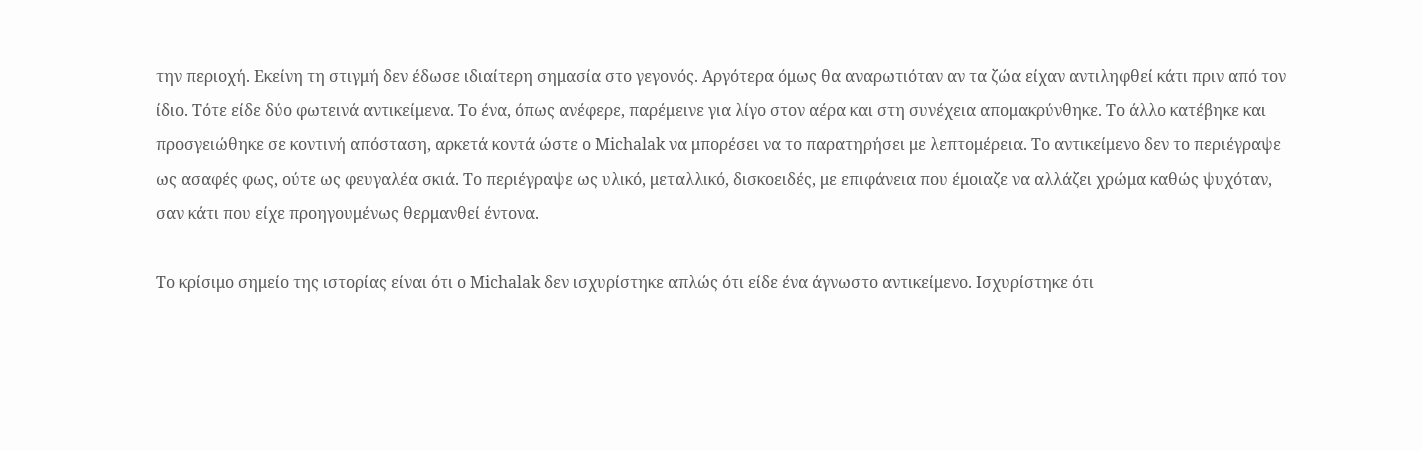την περιοχή. Εκείνη τη στιγμή δεν έδωσε ιδιαίτερη σημασία στο γεγονός. Αργότερα όμως θα αναρωτιόταν αν τα ζώα είχαν αντιληφθεί κάτι πριν από τον ίδιο. Τότε είδε δύο φωτεινά αντικείμενα. Το ένα, όπως ανέφερε, παρέμεινε για λίγο στον αέρα και στη συνέχεια απομακρύνθηκε. Το άλλο κατέβηκε και προσγειώθηκε σε κοντινή απόσταση, αρκετά κοντά ώστε ο Michalak να μπορέσει να το παρατηρήσει με λεπτομέρεια. Το αντικείμενο δεν το περιέγραψε ως ασαφές φως, ούτε ως φευγαλέα σκιά. Το περιέγραψε ως υλικό, μεταλλικό, δισκοειδές, με επιφάνεια που έμοιαζε να αλλάζει χρώμα καθώς ψυχόταν, σαν κάτι που είχε προηγουμένως θερμανθεί έντονα.

Το κρίσιμο σημείο της ιστορίας είναι ότι ο Michalak δεν ισχυρίστηκε απλώς ότι είδε ένα άγνωστο αντικείμενο. Ισχυρίστηκε ότι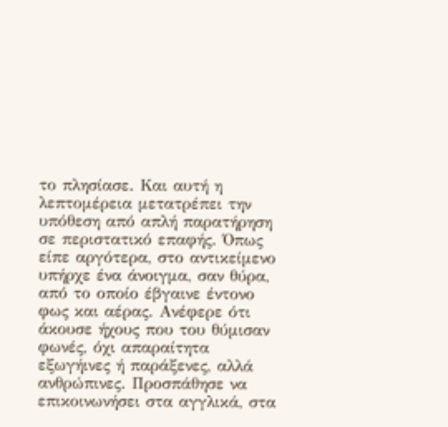το πλησίασε. Και αυτή η λεπτομέρεια μετατρέπει την υπόθεση από απλή παρατήρηση σε περιστατικό επαφής. Όπως είπε αργότερα, στο αντικείμενο υπήρχε ένα άνοιγμα, σαν θύρα, από το οποίο έβγαινε έντονο φως και αέρας. Ανέφερε ότι άκουσε ήχους που του θύμισαν φωνές, όχι απαραίτητα εξωγήινες ή παράξενες, αλλά ανθρώπινες. Προσπάθησε να επικοινωνήσει στα αγγλικά, στα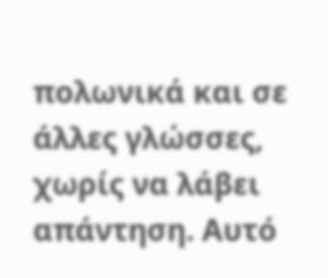πολωνικά και σε άλλες γλώσσες, χωρίς να λάβει απάντηση. Αυτό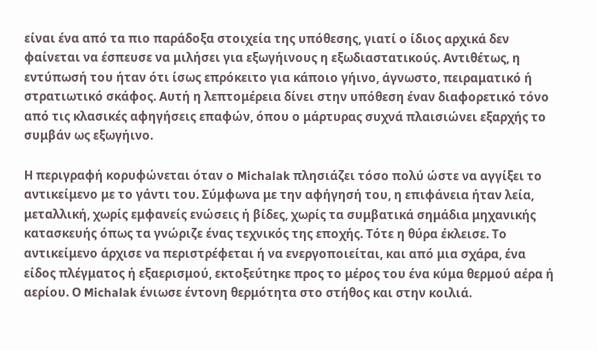είναι ένα από τα πιο παράδοξα στοιχεία της υπόθεσης, γιατί ο ίδιος αρχικά δεν φαίνεται να έσπευσε να μιλήσει για εξωγήινους η εξωδιαστατικούς. Αντιθέτως, η εντύπωσή του ήταν ότι ίσως επρόκειτο για κάποιο γήινο, άγνωστο, πειραματικό ή στρατιωτικό σκάφος. Αυτή η λεπτομέρεια δίνει στην υπόθεση έναν διαφορετικό τόνο από τις κλασικές αφηγήσεις επαφών, όπου ο μάρτυρας συχνά πλαισιώνει εξαρχής το συμβάν ως εξωγήινο.

Η περιγραφή κορυφώνεται όταν ο Michalak πλησιάζει τόσο πολύ ώστε να αγγίξει το αντικείμενο με το γάντι του. Σύμφωνα με την αφήγησή του, η επιφάνεια ήταν λεία, μεταλλική, χωρίς εμφανείς ενώσεις ή βίδες, χωρίς τα συμβατικά σημάδια μηχανικής κατασκευής όπως τα γνώριζε ένας τεχνικός της εποχής. Τότε η θύρα έκλεισε. Το αντικείμενο άρχισε να περιστρέφεται ή να ενεργοποιείται, και από μια σχάρα, ένα είδος πλέγματος ή εξαερισμού, εκτοξεύτηκε προς το μέρος του ένα κύμα θερμού αέρα ή αερίου. Ο Michalak ένιωσε έντονη θερμότητα στο στήθος και στην κοιλιά.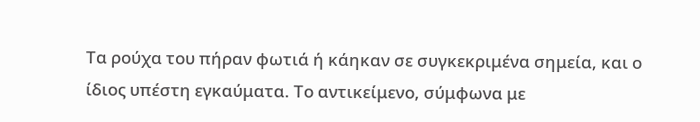Τα ρούχα του πήραν φωτιά ή κάηκαν σε συγκεκριμένα σημεία, και ο ίδιος υπέστη εγκαύματα. Το αντικείμενο, σύμφωνα με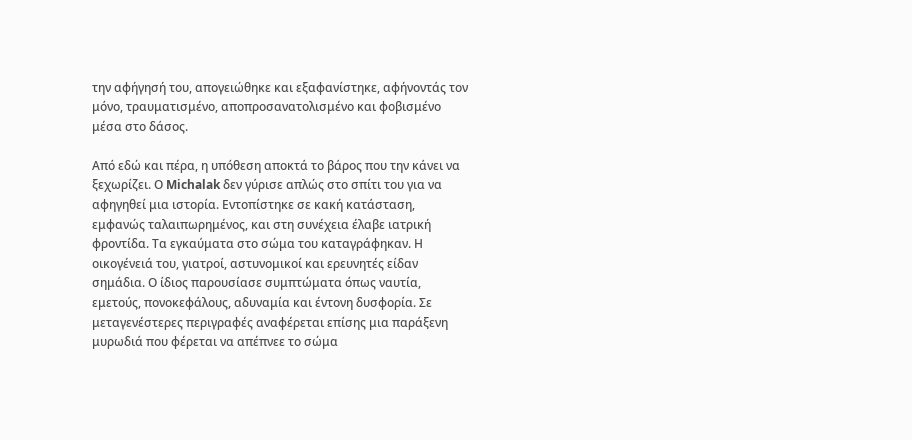την αφήγησή του, απογειώθηκε και εξαφανίστηκε, αφήνοντάς τον μόνο, τραυματισμένο, αποπροσανατολισμένο και φοβισμένο μέσα στο δάσος.

Από εδώ και πέρα, η υπόθεση αποκτά το βάρος που την κάνει να ξεχωρίζει. Ο Michalak δεν γύρισε απλώς στο σπίτι του για να αφηγηθεί μια ιστορία. Εντοπίστηκε σε κακή κατάσταση, εμφανώς ταλαιπωρημένος, και στη συνέχεια έλαβε ιατρική φροντίδα. Τα εγκαύματα στο σώμα του καταγράφηκαν. Η οικογένειά του, γιατροί, αστυνομικοί και ερευνητές είδαν σημάδια. Ο ίδιος παρουσίασε συμπτώματα όπως ναυτία, εμετούς, πονοκεφάλους, αδυναμία και έντονη δυσφορία. Σε μεταγενέστερες περιγραφές αναφέρεται επίσης μια παράξενη μυρωδιά που φέρεται να απέπνεε το σώμα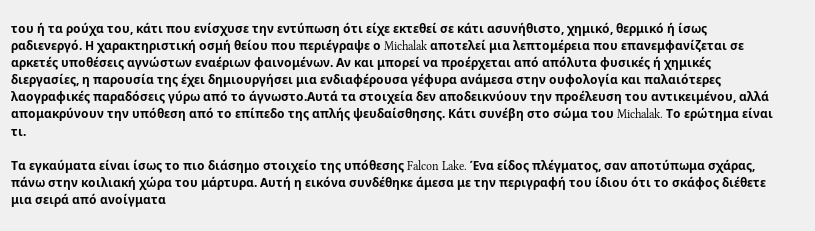του ή τα ρούχα του, κάτι που ενίσχυσε την εντύπωση ότι είχε εκτεθεί σε κάτι ασυνήθιστο, χημικό, θερμικό ή ίσως ραδιενεργό. Η χαρακτηριστική οσμή θείου που περιέγραψε ο Michalak αποτελεί μια λεπτομέρεια που επανεμφανίζεται σε αρκετές υποθέσεις αγνώστων εναέριων φαινομένων. Αν και μπορεί να προέρχεται από απόλυτα φυσικές ή χημικές διεργασίες, η παρουσία της έχει δημιουργήσει μια ενδιαφέρουσα γέφυρα ανάμεσα στην ουφολογία και παλαιότερες λαογραφικές παραδόσεις γύρω από το άγνωστο.Αυτά τα στοιχεία δεν αποδεικνύουν την προέλευση του αντικειμένου, αλλά απομακρύνουν την υπόθεση από το επίπεδο της απλής ψευδαίσθησης. Κάτι συνέβη στο σώμα του Michalak. Το ερώτημα είναι τι.

Τα εγκαύματα είναι ίσως το πιο διάσημο στοιχείο της υπόθεσης Falcon Lake. Ένα είδος πλέγματος, σαν αποτύπωμα σχάρας, πάνω στην κοιλιακή χώρα του μάρτυρα. Αυτή η εικόνα συνδέθηκε άμεσα με την περιγραφή του ίδιου ότι το σκάφος διέθετε μια σειρά από ανοίγματα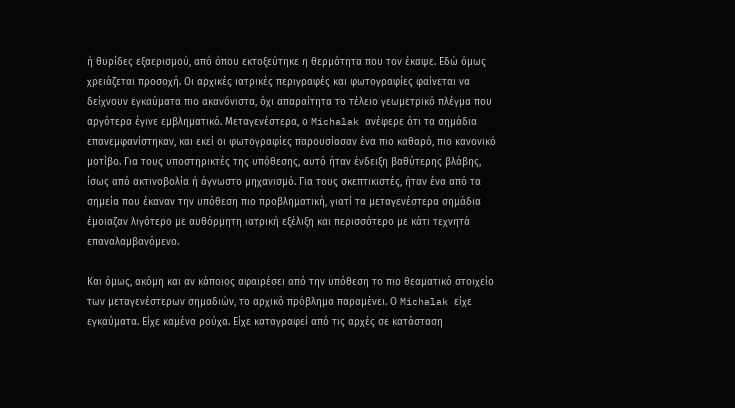ή θυρίδες εξαερισμού, από όπου εκτοξεύτηκε η θερμότητα που τον έκαψε. Εδώ όμως χρειάζεται προσοχή. Οι αρχικές ιατρικές περιγραφές και φωτογραφίες φαίνεται να δείχνουν εγκαύματα πιο ακανόνιστα, όχι απαραίτητα το τέλειο γεωμετρικό πλέγμα που αργότερα έγινε εμβληματικό. Μεταγενέστερα, ο Michalak ανέφερε ότι τα σημάδια επανεμφανίστηκαν, και εκεί οι φωτογραφίες παρουσίασαν ένα πιο καθαρό, πιο κανονικό μοτίβο. Για τους υποστηρικτές της υπόθεσης, αυτό ήταν ένδειξη βαθύτερης βλάβης, ίσως από ακτινοβολία ή άγνωστο μηχανισμό. Για τους σκεπτικιστές, ήταν ένα από τα σημεία που έκαναν την υπόθεση πιο προβληματική, γιατί τα μεταγενέστερα σημάδια έμοιαζαν λιγότερο με αυθόρμητη ιατρική εξέλιξη και περισσότερο με κάτι τεχνητά επαναλαμβανόμενο.

Και όμως, ακόμη και αν κάποιος αφαιρέσει από την υπόθεση το πιο θεαματικό στοιχείο των μεταγενέστερων σημαδιών, το αρχικό πρόβλημα παραμένει. Ο Michalak είχε εγκαύματα. Είχε καμένα ρούχα. Είχε καταγραφεί από τις αρχές σε κατάσταση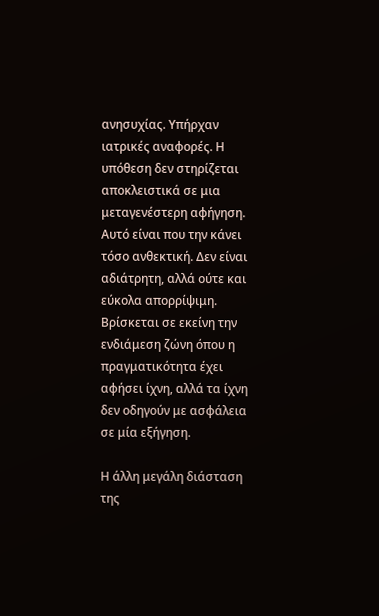ανησυχίας. Υπήρχαν ιατρικές αναφορές. Η υπόθεση δεν στηρίζεται αποκλειστικά σε μια μεταγενέστερη αφήγηση. Αυτό είναι που την κάνει τόσο ανθεκτική. Δεν είναι αδιάτρητη, αλλά ούτε και εύκολα απορρίψιμη. Βρίσκεται σε εκείνη την ενδιάμεση ζώνη όπου η πραγματικότητα έχει αφήσει ίχνη, αλλά τα ίχνη δεν οδηγούν με ασφάλεια σε μία εξήγηση.

Η άλλη μεγάλη διάσταση της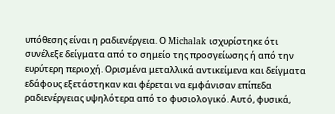υπόθεσης είναι η ραδιενέργεια. Ο Michalak ισχυρίστηκε ότι συνέλεξε δείγματα από το σημείο της προσγείωσης ή από την ευρύτερη περιοχή. Ορισμένα μεταλλικά αντικείμενα και δείγματα εδάφους εξετάστηκαν και φέρεται να εμφάνισαν επίπεδα ραδιενέργειας υψηλότερα από το φυσιολογικό. Αυτό, φυσικά,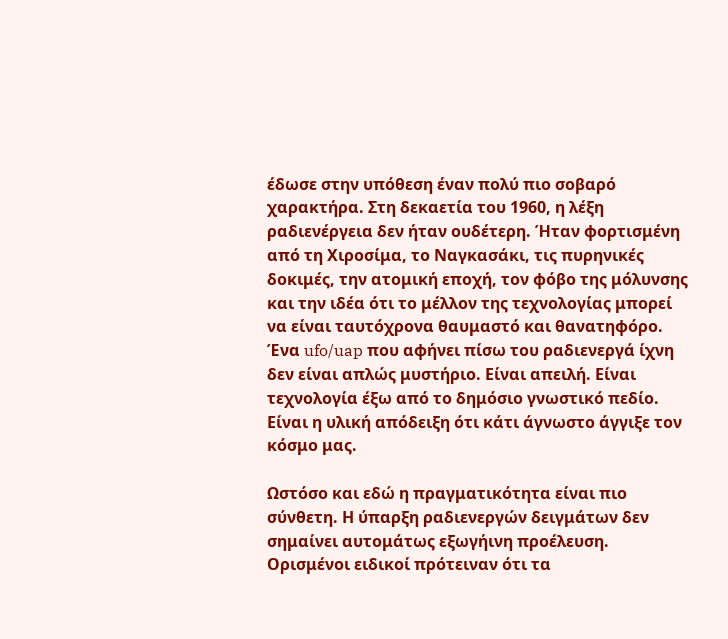έδωσε στην υπόθεση έναν πολύ πιο σοβαρό χαρακτήρα. Στη δεκαετία του 1960, η λέξη ραδιενέργεια δεν ήταν ουδέτερη. Ήταν φορτισμένη από τη Χιροσίμα, το Ναγκασάκι, τις πυρηνικές δοκιμές, την ατομική εποχή, τον φόβο της μόλυνσης και την ιδέα ότι το μέλλον της τεχνολογίας μπορεί να είναι ταυτόχρονα θαυμαστό και θανατηφόρο. Ένα ufo/uap που αφήνει πίσω του ραδιενεργά ίχνη δεν είναι απλώς μυστήριο. Είναι απειλή. Είναι τεχνολογία έξω από το δημόσιο γνωστικό πεδίο. Είναι η υλική απόδειξη ότι κάτι άγνωστο άγγιξε τον κόσμο μας.

Ωστόσο και εδώ η πραγματικότητα είναι πιο σύνθετη. Η ύπαρξη ραδιενεργών δειγμάτων δεν σημαίνει αυτομάτως εξωγήινη προέλευση. Ορισμένοι ειδικοί πρότειναν ότι τα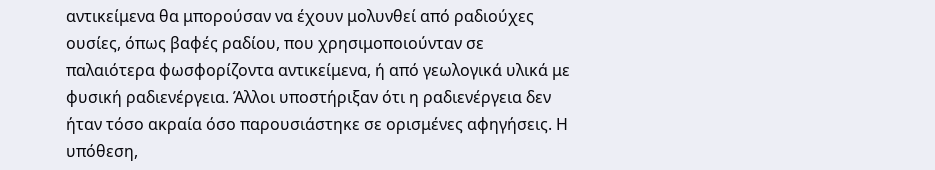αντικείμενα θα μπορούσαν να έχουν μολυνθεί από ραδιούχες ουσίες, όπως βαφές ραδίου, που χρησιμοποιούνταν σε παλαιότερα φωσφορίζοντα αντικείμενα, ή από γεωλογικά υλικά με φυσική ραδιενέργεια. Άλλοι υποστήριξαν ότι η ραδιενέργεια δεν ήταν τόσο ακραία όσο παρουσιάστηκε σε ορισμένες αφηγήσεις. Η υπόθεση,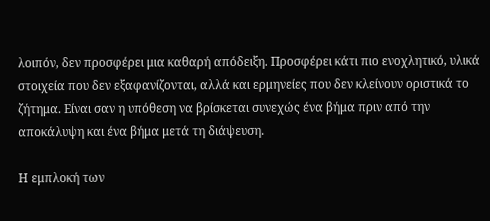λοιπόν, δεν προσφέρει μια καθαρή απόδειξη. Προσφέρει κάτι πιο ενοχλητικό, υλικά στοιχεία που δεν εξαφανίζονται, αλλά και ερμηνείες που δεν κλείνουν οριστικά το ζήτημα. Είναι σαν η υπόθεση να βρίσκεται συνεχώς ένα βήμα πριν από την αποκάλυψη και ένα βήμα μετά τη διάψευση.

Η εμπλοκή των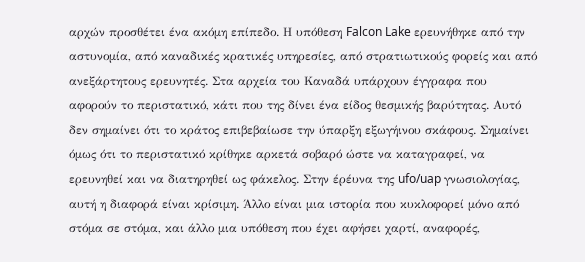αρχών προσθέτει ένα ακόμη επίπεδο. Η υπόθεση Falcon Lake ερευνήθηκε από την αστυνομία, από καναδικές κρατικές υπηρεσίες, από στρατιωτικούς φορείς και από ανεξάρτητους ερευνητές. Στα αρχεία του Καναδά υπάρχουν έγγραφα που αφορούν το περιστατικό, κάτι που της δίνει ένα είδος θεσμικής βαρύτητας. Αυτό δεν σημαίνει ότι το κράτος επιβεβαίωσε την ύπαρξη εξωγήινου σκάφους. Σημαίνει όμως ότι το περιστατικό κρίθηκε αρκετά σοβαρό ώστε να καταγραφεί, να ερευνηθεί και να διατηρηθεί ως φάκελος. Στην έρέυνα της ufo/uap γνωσιολογίας, αυτή η διαφορά είναι κρίσιμη. Άλλο είναι μια ιστορία που κυκλοφορεί μόνο από στόμα σε στόμα, και άλλο μια υπόθεση που έχει αφήσει χαρτί, αναφορές,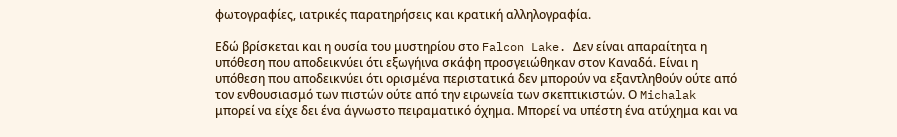φωτογραφίες, ιατρικές παρατηρήσεις και κρατική αλληλογραφία.

Εδώ βρίσκεται και η ουσία του μυστηρίου στο Falcon Lake. Δεν είναι απαραίτητα η υπόθεση που αποδεικνύει ότι εξωγήινα σκάφη προσγειώθηκαν στον Καναδά. Είναι η υπόθεση που αποδεικνύει ότι ορισμένα περιστατικά δεν μπορούν να εξαντληθούν ούτε από τον ενθουσιασμό των πιστών ούτε από την ειρωνεία των σκεπτικιστών. Ο Michalak μπορεί να είχε δει ένα άγνωστο πειραματικό όχημα. Μπορεί να υπέστη ένα ατύχημα και να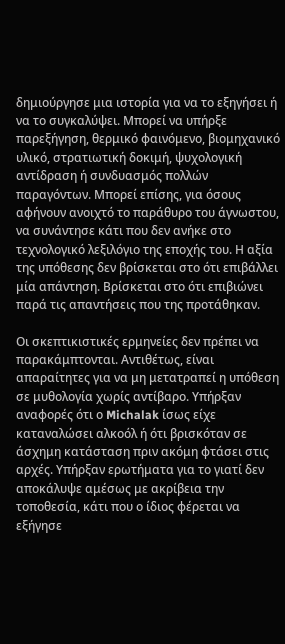δημιούργησε μια ιστορία για να το εξηγήσει ή να το συγκαλύψει. Μπορεί να υπήρξε παρεξήγηση, θερμικό φαινόμενο, βιομηχανικό υλικό, στρατιωτική δοκιμή, ψυχολογική αντίδραση ή συνδυασμός πολλών παραγόντων. Μπορεί επίσης, για όσους αφήνουν ανοιχτό το παράθυρο του άγνωστου, να συνάντησε κάτι που δεν ανήκε στο τεχνολογικό λεξιλόγιο της εποχής του. Η αξία της υπόθεσης δεν βρίσκεται στο ότι επιβάλλει μία απάντηση. Βρίσκεται στο ότι επιβιώνει παρά τις απαντήσεις που της προτάθηκαν.

Οι σκεπτικιστικές ερμηνείες δεν πρέπει να παρακάμπτονται. Αντιθέτως, είναι απαραίτητες για να μη μετατραπεί η υπόθεση σε μυθολογία χωρίς αντίβαρο. Υπήρξαν αναφορές ότι ο Michalak ίσως είχε καταναλώσει αλκοόλ ή ότι βρισκόταν σε άσχημη κατάσταση πριν ακόμη φτάσει στις αρχές. Υπήρξαν ερωτήματα για το γιατί δεν αποκάλυψε αμέσως με ακρίβεια την τοποθεσία, κάτι που ο ίδιος φέρεται να εξήγησε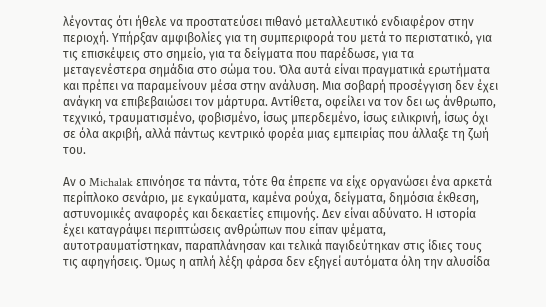λέγοντας ότι ήθελε να προστατεύσει πιθανό μεταλλευτικό ενδιαφέρον στην περιοχή. Υπήρξαν αμφιβολίες για τη συμπεριφορά του μετά το περιστατικό, για τις επισκέψεις στο σημείο, για τα δείγματα που παρέδωσε, για τα μεταγενέστερα σημάδια στο σώμα του. Όλα αυτά είναι πραγματικά ερωτήματα και πρέπει να παραμείνουν μέσα στην ανάλυση. Μια σοβαρή προσέγγιση δεν έχει ανάγκη να επιβεβαιώσει τον μάρτυρα. Αντίθετα, οφείλει να τον δει ως άνθρωπο, τεχνικό, τραυματισμένο, φοβισμένο, ίσως μπερδεμένο, ίσως ειλικρινή, ίσως όχι σε όλα ακριβή, αλλά πάντως κεντρικό φορέα μιας εμπειρίας που άλλαξε τη ζωή του.

Αν ο Michalak επινόησε τα πάντα, τότε θα έπρεπε να είχε οργανώσει ένα αρκετά περίπλοκο σενάριο, με εγκαύματα, καμένα ρούχα, δείγματα, δημόσια έκθεση, αστυνομικές αναφορές και δεκαετίες επιμονής. Δεν είναι αδύνατο. Η ιστορία έχει καταγράψει περιπτώσεις ανθρώπων που είπαν ψέματα, αυτοτραυματίστηκαν, παραπλάνησαν και τελικά παγιδεύτηκαν στις ίδιες τους τις αφηγήσεις. Όμως η απλή λέξη φάρσα δεν εξηγεί αυτόματα όλη την αλυσίδα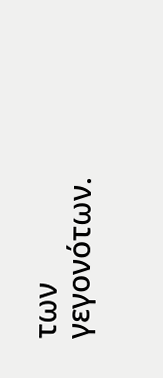των γεγονότων.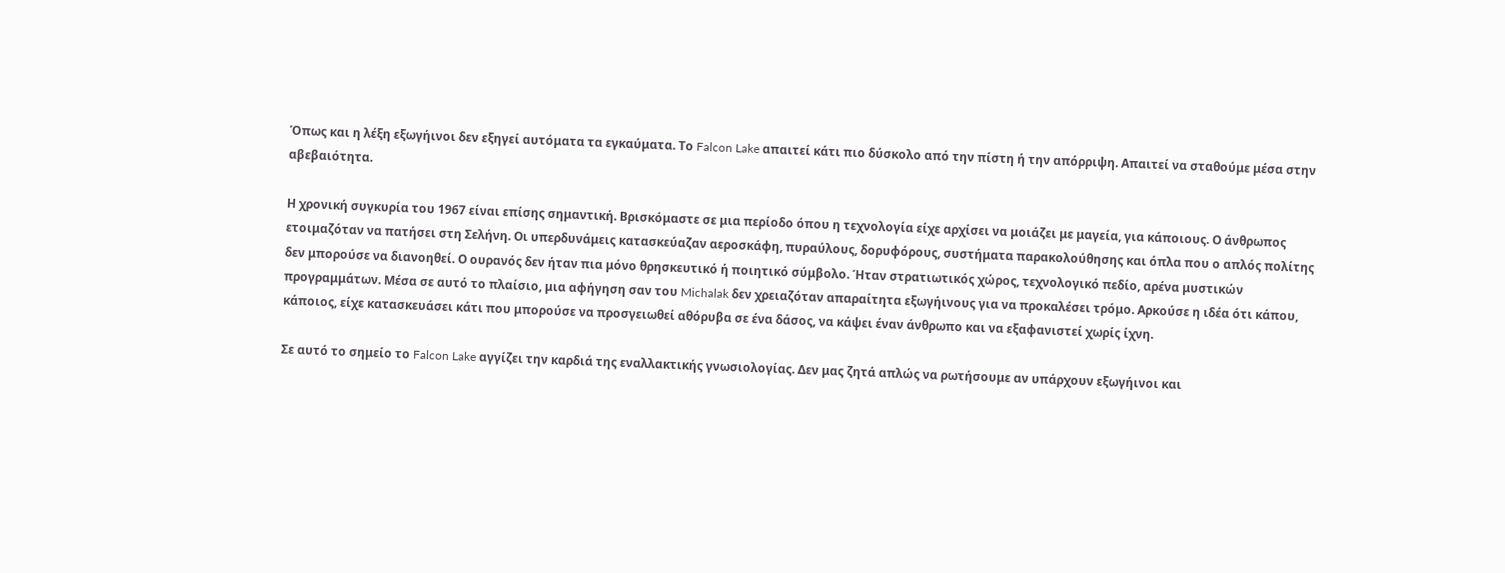Όπως και η λέξη εξωγήινοι δεν εξηγεί αυτόματα τα εγκαύματα. Το Falcon Lake απαιτεί κάτι πιο δύσκολο από την πίστη ή την απόρριψη. Απαιτεί να σταθούμε μέσα στην αβεβαιότητα.

Η χρονική συγκυρία του 1967 είναι επίσης σημαντική. Βρισκόμαστε σε μια περίοδο όπου η τεχνολογία είχε αρχίσει να μοιάζει με μαγεία, για κάποιους. Ο άνθρωπος ετοιμαζόταν να πατήσει στη Σελήνη. Οι υπερδυνάμεις κατασκεύαζαν αεροσκάφη, πυραύλους, δορυφόρους, συστήματα παρακολούθησης και όπλα που ο απλός πολίτης δεν μπορούσε να διανοηθεί. Ο ουρανός δεν ήταν πια μόνο θρησκευτικό ή ποιητικό σύμβολο. Ήταν στρατιωτικός χώρος, τεχνολογικό πεδίο, αρένα μυστικών προγραμμάτων. Μέσα σε αυτό το πλαίσιο, μια αφήγηση σαν του Michalak δεν χρειαζόταν απαραίτητα εξωγήινους για να προκαλέσει τρόμο. Αρκούσε η ιδέα ότι κάπου, κάποιος, είχε κατασκευάσει κάτι που μπορούσε να προσγειωθεί αθόρυβα σε ένα δάσος, να κάψει έναν άνθρωπο και να εξαφανιστεί χωρίς ίχνη.

Σε αυτό το σημείο το Falcon Lake αγγίζει την καρδιά της εναλλακτικής γνωσιολογίας. Δεν μας ζητά απλώς να ρωτήσουμε αν υπάρχουν εξωγήινοι και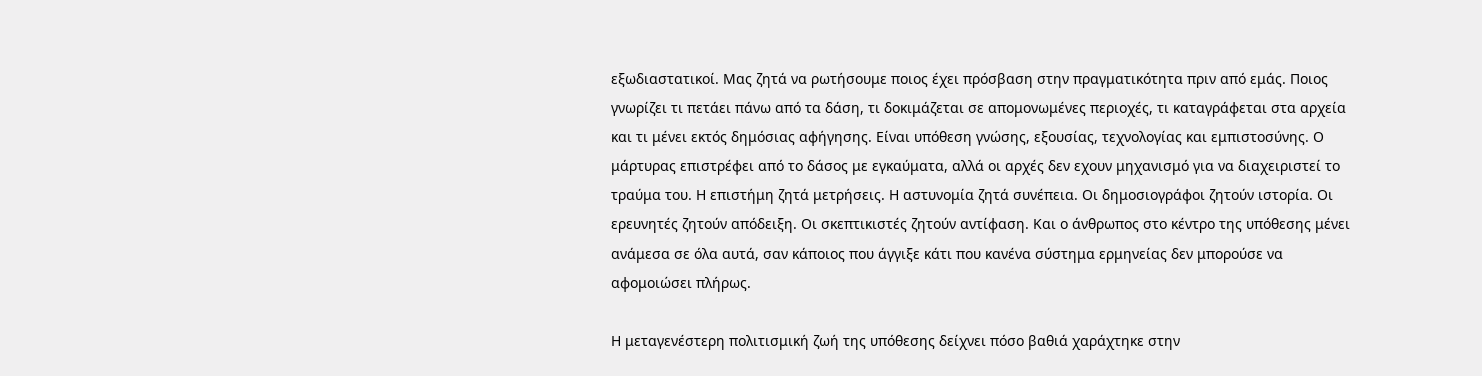εξωδιαστατικοί. Μας ζητά να ρωτήσουμε ποιος έχει πρόσβαση στην πραγματικότητα πριν από εμάς. Ποιος γνωρίζει τι πετάει πάνω από τα δάση, τι δοκιμάζεται σε απομονωμένες περιοχές, τι καταγράφεται στα αρχεία και τι μένει εκτός δημόσιας αφήγησης. Είναι υπόθεση γνώσης, εξουσίας, τεχνολογίας και εμπιστοσύνης. Ο μάρτυρας επιστρέφει από το δάσος με εγκαύματα, αλλά οι αρχές δεν εχουν μηχανισμό για να διαχειριστεί το τραύμα του. Η επιστήμη ζητά μετρήσεις. Η αστυνομία ζητά συνέπεια. Οι δημοσιογράφοι ζητούν ιστορία. Οι ερευνητές ζητούν απόδειξη. Οι σκεπτικιστές ζητούν αντίφαση. Και ο άνθρωπος στο κέντρο της υπόθεσης μένει ανάμεσα σε όλα αυτά, σαν κάποιος που άγγιξε κάτι που κανένα σύστημα ερμηνείας δεν μπορούσε να αφομοιώσει πλήρως.

Η μεταγενέστερη πολιτισμική ζωή της υπόθεσης δείχνει πόσο βαθιά χαράχτηκε στην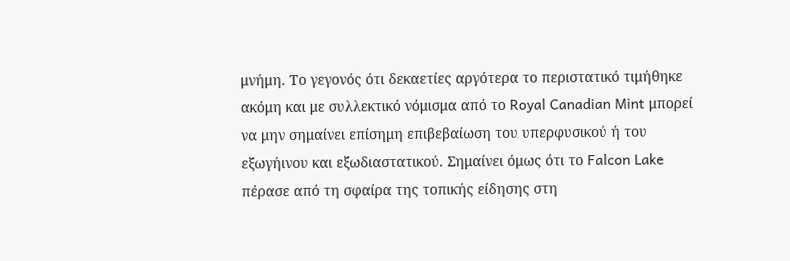μνήμη. Το γεγονός ότι δεκαετίες αργότερα το περιστατικό τιμήθηκε ακόμη και με συλλεκτικό νόμισμα από το Royal Canadian Mint μπορεί να μην σημαίνει επίσημη επιβεβαίωση του υπερφυσικού ή του εξωγήινου και εξωδιαστατικού. Σημαίνει όμως ότι το Falcon Lake πέρασε από τη σφαίρα της τοπικής είδησης στη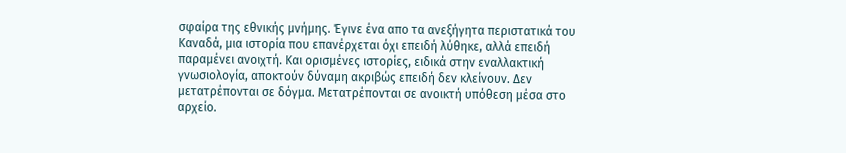σφαίρα της εθνικής μνήμης. Έγινε ένα απο τα ανεξήγητα περιστατικά του Καναδά, μια ιστορία που επανέρχεται όχι επειδή λύθηκε, αλλά επειδή παραμένει ανοιχτή. Και ορισμένες ιστορίες, ειδικά στην εναλλακτική γνωσιολογία, αποκτούν δύναμη ακριβώς επειδή δεν κλείνουν. Δεν μετατρέπονται σε δόγμα. Μετατρέπονται σε ανοικτή υπόθεση μέσα στο αρχείο.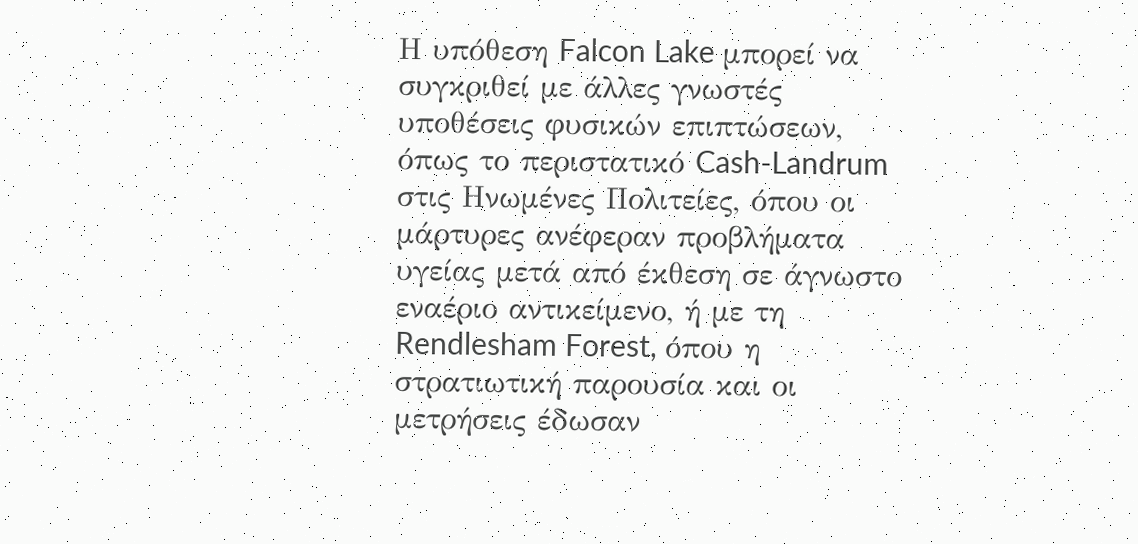Η υπόθεση Falcon Lake μπορεί να συγκριθεί με άλλες γνωστές υποθέσεις φυσικών επιπτώσεων, όπως το περιστατικό Cash-Landrum στις Ηνωμένες Πολιτείες, όπου οι μάρτυρες ανέφεραν προβλήματα υγείας μετά από έκθεση σε άγνωστο εναέριο αντικείμενο, ή με τη Rendlesham Forest, όπου η στρατιωτική παρουσία και οι μετρήσεις έδωσαν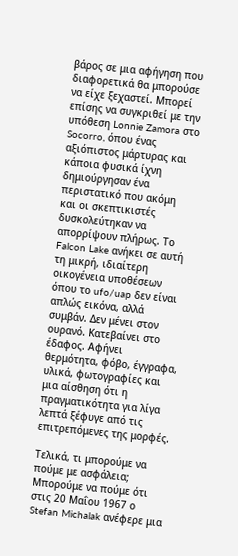βάρος σε μια αφήγηση που διαφορετικά θα μπορούσε να είχε ξεχαστεί. Μπορεί επίσης να συγκριθεί με την υπόθεση Lonnie Zamora στο Socorro, όπου ένας αξιόπιστος μάρτυρας και κάποια φυσικά ίχνη δημιούργησαν ένα περιστατικό που ακόμη και οι σκεπτικιστές δυσκολεύτηκαν να απορρίψουν πλήρως. Το Falcon Lake ανήκει σε αυτή τη μικρή, ιδιαίτερη οικογένεια υποθέσεων όπου το ufo/uap δεν είναι απλώς εικόνα, αλλά συμβάν. Δεν μένει στον ουρανό. Κατεβαίνει στο έδαφος. Αφήνει θερμότητα, φόβο, έγγραφα, υλικά, φωτογραφίες και μια αίσθηση ότι η πραγματικότητα για λίγα λεπτά ξέφυγε από τις επιτρεπόμενες της μορφές.

Τελικά, τι μπορούμε να πούμε με ασφάλεια; Μπορούμε να πούμε ότι στις 20 Μαΐου 1967 ο Stefan Michalak ανέφερε μια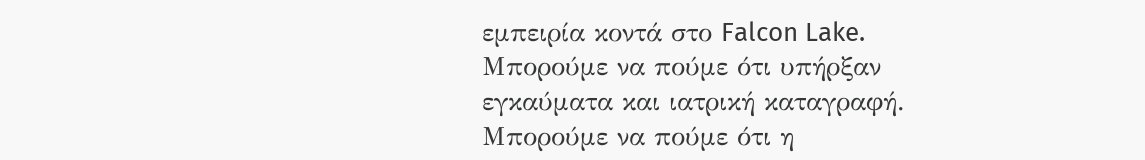εμπειρία κοντά στο Falcon Lake. Μπορούμε να πούμε ότι υπήρξαν εγκαύματα και ιατρική καταγραφή. Μπορούμε να πούμε ότι η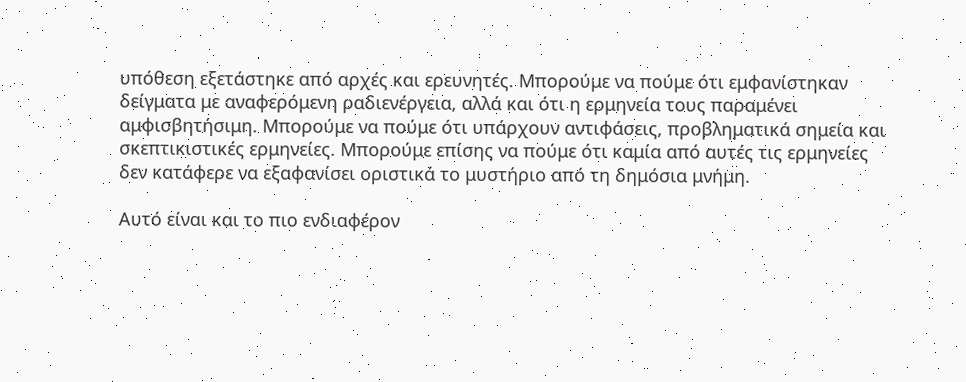υπόθεση εξετάστηκε από αρχές και ερευνητές. Μπορούμε να πούμε ότι εμφανίστηκαν δείγματα με αναφερόμενη ραδιενέργεια, αλλά και ότι η ερμηνεία τους παραμένει αμφισβητήσιμη. Μπορούμε να πούμε ότι υπάρχουν αντιφάσεις, προβληματικά σημεία και σκεπτικιστικές ερμηνείες. Μπορούμε επίσης να πούμε ότι καμία από αυτές τις ερμηνείες δεν κατάφερε να εξαφανίσει οριστικά το μυστήριο από τη δημόσια μνήμη.

Αυτό είναι και το πιο ενδιαφέρον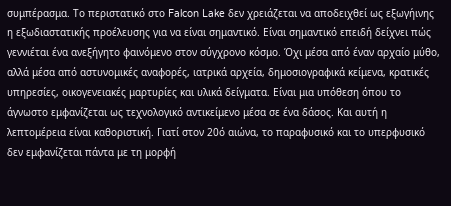συμπέρασμα. Το περιστατικό στο Falcon Lake δεν χρειάζεται να αποδειχθεί ως εξωγήινης η εξωδιαστατικής προέλευσης για να είναι σημαντικό. Είναι σημαντικό επειδή δείχνει πώς γεννιέται ένα ανεξήγητο φαινόμενο στον σύγχρονο κόσμο. Όχι μέσα από έναν αρχαίο μύθο, αλλά μέσα από αστυνομικές αναφορές, ιατρικά αρχεία, δημοσιογραφικά κείμενα, κρατικές υπηρεσίες, οικογενειακές μαρτυρίες και υλικά δείγματα. Είναι μια υπόθεση όπου το άγνωστο εμφανίζεται ως τεχνολογικό αντικείμενο μέσα σε ένα δάσος. Και αυτή η λεπτομέρεια είναι καθοριστική. Γιατί στον 20ό αιώνα, το παραφυσικό και το υπερφυσικό δεν εμφανίζεται πάντα με τη μορφή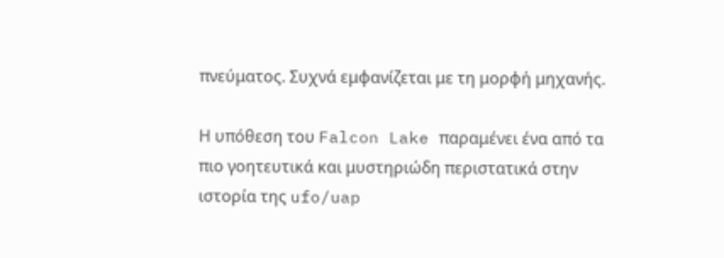πνεύματος. Συχνά εμφανίζεται με τη μορφή μηχανής.

Η υπόθεση του Falcon Lake παραμένει ένα από τα πιο γοητευτικά και μυστηριώδη περιστατικά στην ιστορία της ufo/uap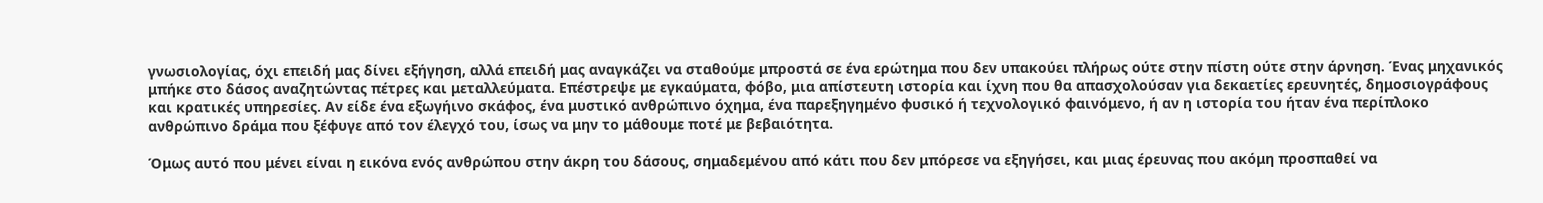γνωσιολογίας, όχι επειδή μας δίνει εξήγηση, αλλά επειδή μας αναγκάζει να σταθούμε μπροστά σε ένα ερώτημα που δεν υπακούει πλήρως ούτε στην πίστη ούτε στην άρνηση. Ένας μηχανικός μπήκε στο δάσος αναζητώντας πέτρες και μεταλλεύματα. Επέστρεψε με εγκαύματα, φόβο, μια απίστευτη ιστορία και ίχνη που θα απασχολούσαν για δεκαετίες ερευνητές, δημοσιογράφους και κρατικές υπηρεσίες. Αν είδε ένα εξωγήινο σκάφος, ένα μυστικό ανθρώπινο όχημα, ένα παρεξηγημένο φυσικό ή τεχνολογικό φαινόμενο, ή αν η ιστορία του ήταν ένα περίπλοκο ανθρώπινο δράμα που ξέφυγε από τον έλεγχό του, ίσως να μην το μάθουμε ποτέ με βεβαιότητα.

Όμως αυτό που μένει είναι η εικόνα ενός ανθρώπου στην άκρη του δάσους, σημαδεμένου από κάτι που δεν μπόρεσε να εξηγήσει, και μιας έρευνας που ακόμη προσπαθεί να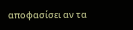αποφασίσει αν τα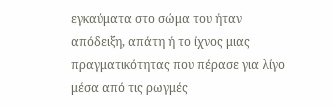εγκαύματα στο σώμα του ήταν απόδειξη, απάτη ή το ίχνος μιας πραγματικότητας που πέρασε για λίγο μέσα από τις ρωγμές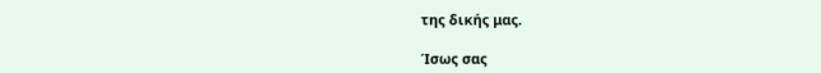της δικής μας.

Ίσως σας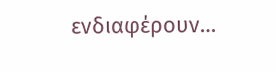ενδιαφέρουν…